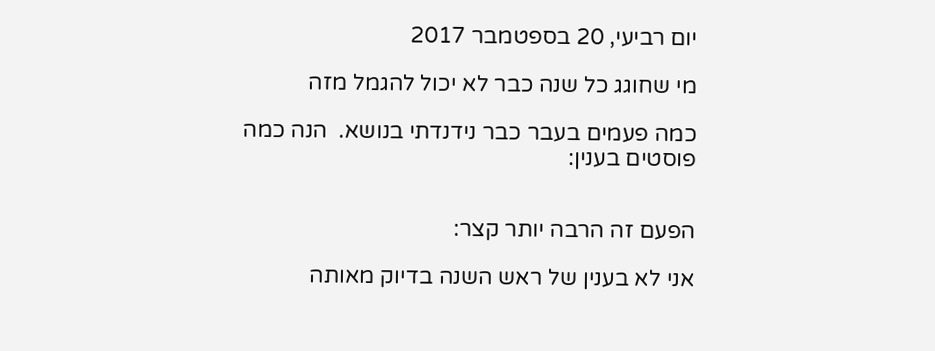יום רביעי, 20 בספטמבר 2017

מי שחוגג כל שנה כבר לא יכול להגמל מזה

כמה פעמים בעבר כבר נידנדתי בנושא.  הנה כמה פוסטים בענין:


הפעם זה הרבה יותר קצר:

אני לא בענין של ראש השנה בדיוק מאותה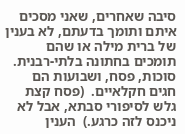סיבה שאחרים, שאני מסכים איתם ותומך בדעתם, לא בענין של ברית מילה או שהם תומכים בחתונה בלתי-רבנית.  סוכות, פסח, ושבועות הם חגים חקלאיים.  (פסח קצת גלש לסיפורי סבתא, אבל לא ניכנס לזה כרגע.)  הענין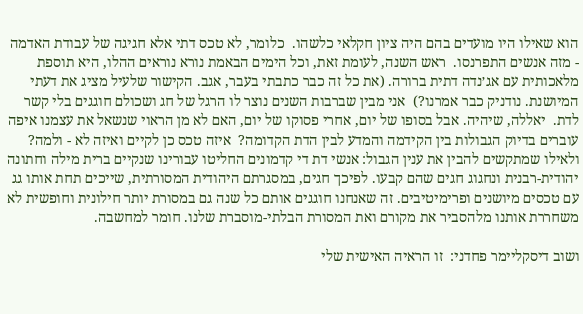הוא שאילו היו מועדים בהם היה ציון חקלאי כלשהו.  כלומר, לא טכס דתי אלא חגיגה של עבודת האדמה - מזה אנשים התפרנסו.  ראש השנה, לעומת זאת, וכל הימים הבאמת נורא נוראים ההלו, היא תוספת מלאכותית עם אג׳נדה דתית ברורה. (את כל זה כבר כתבתי בעבר, אגב. הקישור שלעיל מציג את דעתי המיושנת. נודניק כבר אמרנו?)  אני מבין שברבות השנים נוצר לו הרגל של חג ושכולם חוגגים בלי קשר לדת.  יאללה, שיהיה. אבל בסופו של יום, אחרי פסוקו של יום, האם לא מן הראוי שנשאל את עצמנו איפה עוברים בדיוק הגבולות בין הקידמה והמדע לבין הדת הקדומה?  איזה טכס כן לקיים ואיזה לא - ולמה?  ולאילו שמתקשים להבין את ענין הגבול: אנשי דת די קדמונים החליטו עבורינו שנקיים ברית מילה וחתונה יהודית-רבנית ונחגוג חגים שהם קבעו. לפיכך חגים, במסגרתם היהודית המסורתית, שייכים תחת אותו גג עם טכסים מיושנים ופרימיטיבים. זה שאנחנו חוגגים אותם כל שנה גם במסורת יותר חילונית וחופשית לא משחררת אותנו מלהסביר את מקורם ואת המסורת הבלתי-מוסברת שלנו. חומר למחשבה.

ושוב דיסקליימר פחדני:  זו הראיה האישית שלי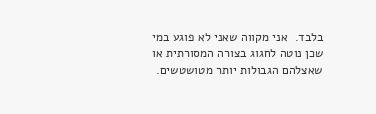בלבד.  אני מקווה שאני לא פוגע במי שכן נוטה לחגוג בצורה המסורתית או שאצלהם הגבולות יותר מטושטשים.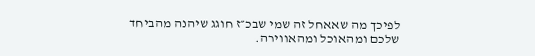לפיכך מה שאאחל זה שמי שבכ״ז חוגג שיהנה מהביחד שלכם ומהאוכל ומהאווירה.